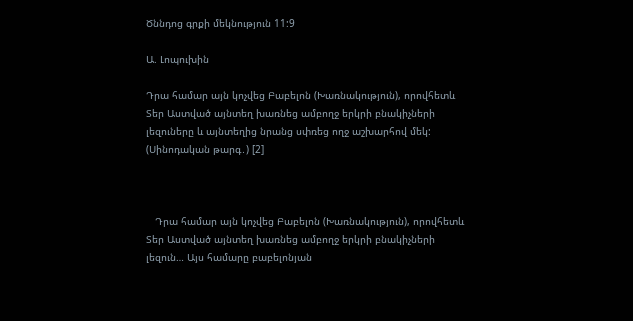Ծննդոց գրքի մեկնություն 11:9

Ա. Լոպուխին

Դրա համար այն կոչվեց Բաբելոն (Խառնակություն), որովհետև Տեր Աստված այնտեղ խառնեց ամբողջ երկրի բնակիչների լեզուները և այնտեղից նրանց սփռեց ողջ աշխարհով մեկ: (Սինոդական թարգ․) [2]



   Դրա համար այն կոչվեց Բաբելոն (Խառնակություն), որովհետև Տեր Աստված այնտեղ խառնեց ամբողջ երկրի բնակիչների լեզուն… Այս համարը բաբելոնյան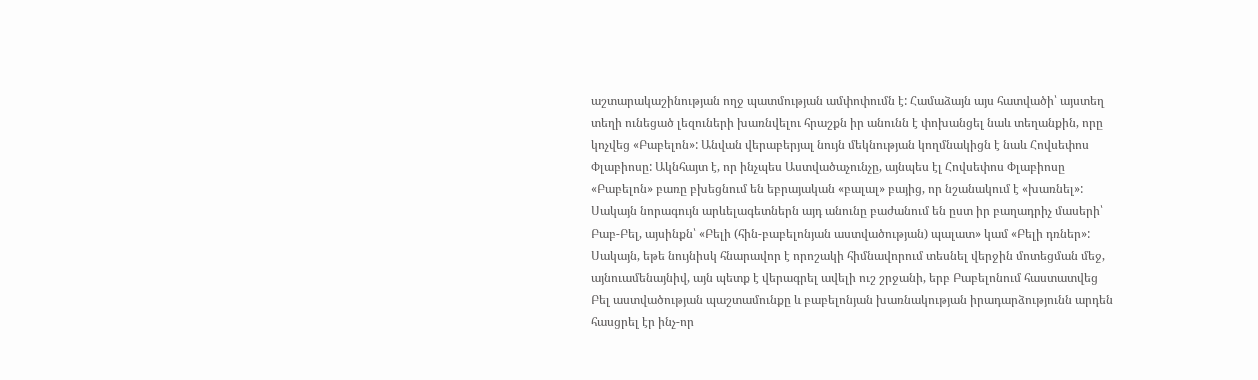աշտարակաշինության ողջ պատմության ամփոփումն է: Համաձայն այս հատվածի՝ այստեղ տեղի ունեցած լեզուների խառնվելու հրաշքն իր անունն է փոխանցել նաև տեղանքին, որը կոչվեց «Բաբելոն»: Անվան վերաբերյալ նույն մեկնության կողմնակիցն է նաև Հովսեփոս Փլաբիոսը: Ակնհայտ է, որ ինչպես Աստվածաչունչը, այնպես էլ Հովսեփոս Փլաբիոսը «Բաբելոն» բառը բխեցնում են եբրայական «բալալ» բայից, որ նշանակում է «խառնել»: Սակայն նորագույն արևելագետներն այդ անունը բաժանում են ըստ իր բաղադրիչ մասերի՝ Բաբ-Բել, այսինքն՝ «Բելի (հին-բաբելոնյան աստվածության) պալատ» կամ «Բելի դռներ»: Սակայն, եթե նույնիսկ հնարավոր է որոշակի հիմնավորում տեսնել վերջին մոտեցման մեջ, այնուամենայնիվ, այն պետք է վերագրել ավելի ուշ շրջանի, երբ Բաբելոնում հաստատվեց Բել աստվածության պաշտամունքը և բաբելոնյան խառնակության իրադարձությունն արդեն հասցրել էր ինչ-որ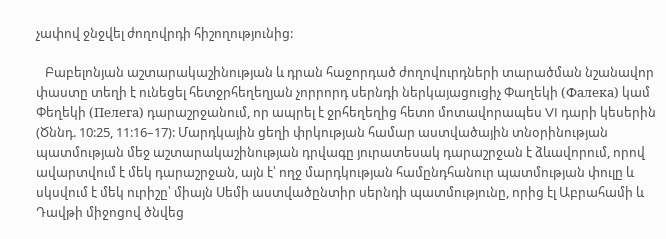չափով ջնջվել ժողովրդի հիշողությունից:

   Բաբելոնյան աշտարակաշինության և դրան հաջորդած ժողովուրդների տարածման նշանավոր փաստը տեղի է ունեցել հետջրհեղեղյան չորրորդ սերնդի ներկայացուցիչ Փաղեկի (Фалека) կամ Փեղեկի (Пелега) դարաշրջանում, որ ապրել է ջրհեղեղից հետո մոտավորապես VI դարի կեսերին (Ծննդ. 10:25, 11:16–17): Մարդկային ցեղի փրկության համար աստվածային տնօրինության պատմության մեջ աշտարակաշինության դրվագը յուրատեսակ դարաշրջան է ձևավորում, որով ավարտվում է մեկ դարաշրջան, այն է՝ ողջ մարդկության համընդհանուր պատմության փուլը և սկսվում է մեկ ուրիշը՝ միայն Սեմի աստվածընտիր սերնդի պատմությունը, որից էլ Աբրահամի և Դավթի միջոցով ծնվեց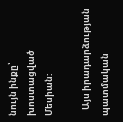նույն ինքը՝ խոստացված Մեսիան:

   Այս իրադարձության պատմական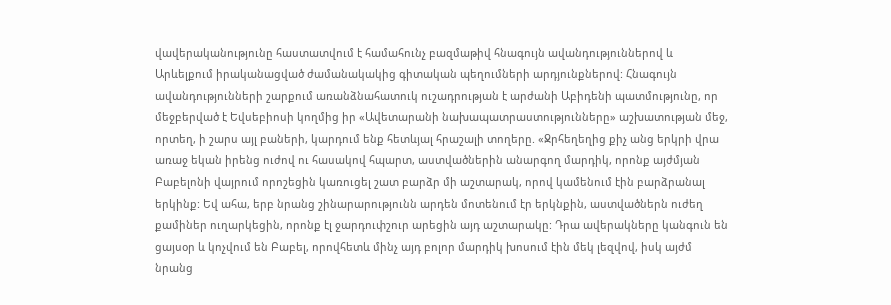վավերականությունը հաստատվում է համահունչ բազմաթիվ հնագույն ավանդություններով և Արևելքում իրականացված ժամանակակից գիտական պեղումների արդյունքներով: Հնագույն ավանդությունների շարքում առանձնահատուկ ուշադրության է արժանի Աբիդենի պատմությունը, որ մեջբերված է Եվսեբիոսի կողմից իր «Ավետարանի նախապատրաստությունները» աշխատության մեջ, որտեղ, ի շարս այլ բաների, կարդում ենք հետևյալ հրաշալի տողերը. «Ջրհեղեղից քիչ անց երկրի վրա առաջ եկան իրենց ուժով ու հասակով հպարտ, աստվածներին անարգող մարդիկ, որոնք այժմյան Բաբելոնի վայրում որոշեցին կառուցել շատ բարձր մի աշտարակ, որով կամենում էին բարձրանալ երկինք: Եվ ահա, երբ նրանց շինարարությունն արդեն մոտենում էր երկնքին, աստվածներն ուժեղ քամիներ ուղարկեցին, որոնք էլ ջարդուփշուր արեցին այդ աշտարակը: Դրա ավերակները կանգուն են ցայսօր և կոչվում են Բաբել, որովհետև մինչ այդ բոլոր մարդիկ խոսում էին մեկ լեզվով, իսկ այժմ նրանց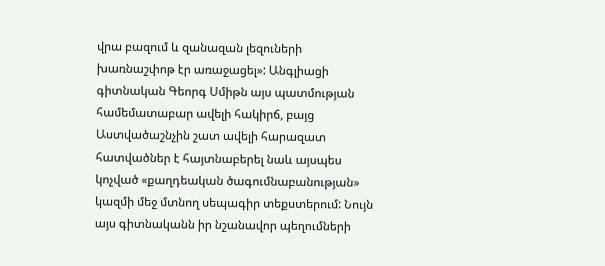վրա բազում և զանազան լեզուների խառնաշփոթ էր առաջացել»: Անգլիացի գիտնական Գեորգ Սմիթն այս պատմության համեմատաբար ավելի հակիրճ, բայց Աստվածաշնչին շատ ավելի հարազատ հատվածներ է հայտնաբերել նաև այսպես կոչված «քաղդեական ծագումնաբանության» կազմի մեջ մտնող սեպագիր տեքստերում: Նույն այս գիտնականն իր նշանավոր պեղումների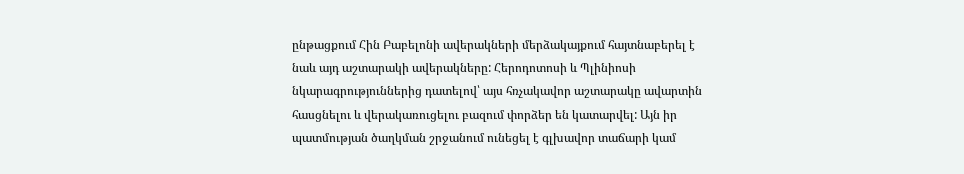ընթացքում Հին Բաբելոնի ավերակների մերձակայքում հայտնաբերել է նաև այդ աշտարակի ավերակները: Հերոդոտոսի և Պլինիոսի նկարագրություններից դատելով՝ այս հռչակավոր աշտարակը ավարտին հասցնելու և վերակառուցելու բազում փորձեր են կատարվել: Այն իր պատմության ծաղկման շրջանում ունեցել է գլխավոր տաճարի կամ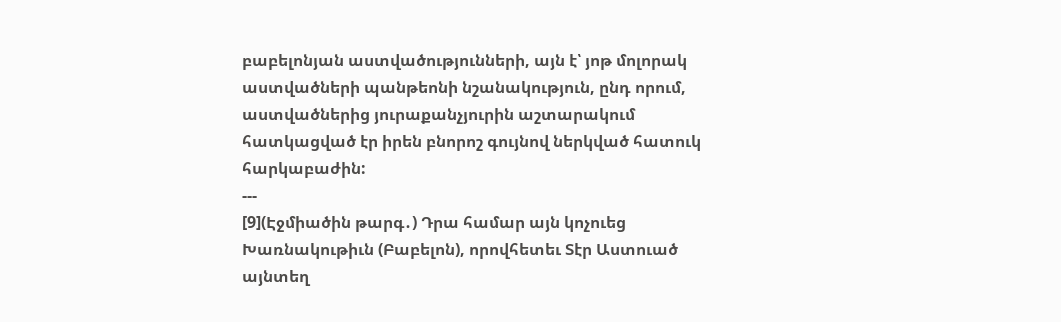բաբելոնյան աստվածությունների, այն է՝ յոթ մոլորակ աստվածների պանթեոնի նշանակություն, ընդ որում, աստվածներից յուրաքանչյուրին աշտարակում հատկացված էր իրեն բնորոշ գույնով ներկված հատուկ հարկաբաժին:
---
[9](Էջմիածին թարգ․) Դրա համար այն կոչուեց Խառնակութիւն (Բաբելոն), որովհետեւ Տէր Աստուած այնտեղ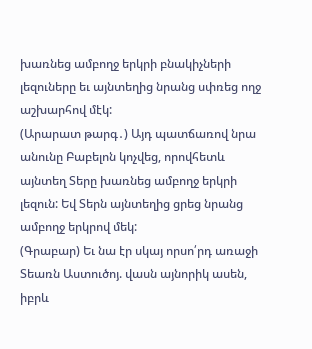խառնեց ամբողջ երկրի բնակիչների լեզուները եւ այնտեղից նրանց սփռեց ողջ աշխարհով մէկ:
(Արարատ թարգ․) Այդ պատճառով նրա անունը Բաբելոն կոչվեց, որովհետև այնտեղ Տերը խառնեց ամբողջ երկրի լեզուն: Եվ Տերն այնտեղից ցրեց նրանց ամբողջ երկրով մեկ:
(Գրաբար) Եւ նա էր սկայ որսո՛րդ առաջի Տեառն Աստուծոյ. վասն այնորիկ ասեն, իբրև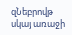զՆեբրովթ սկայ առաջի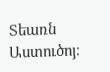Տեառն Աստուծոյ։